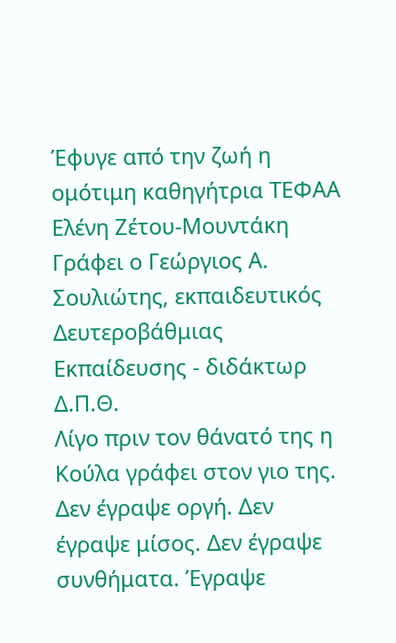Έφυγε από την ζωή η ομότιμη καθηγήτρια ΤΕΦΑΑ Ελένη Ζέτου-Μουντάκη
Γράφει ο Γεώργιος Α. Σουλιώτης, εκπαιδευτικός Δευτεροβάθμιας Εκπαίδευσης - διδάκτωρ Δ.Π.Θ.
Λίγο πριν τον θάνατό της η Κούλα γράφει στον γιο της. Δεν έγραψε οργή. Δεν έγραψε μίσος. Δεν έγραψε συνθήματα. Έγραψε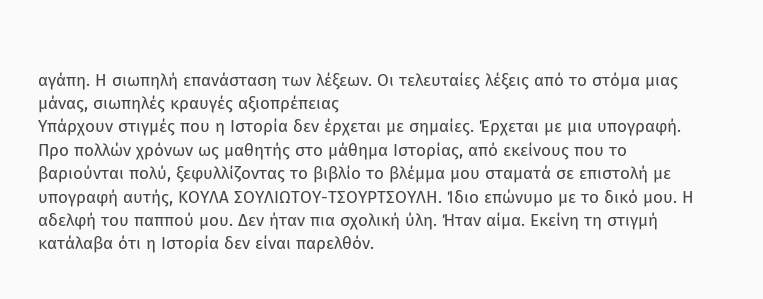αγάπη. Η σιωπηλή επανάσταση των λέξεων. Οι τελευταίες λέξεις από το στόμα μιας μάνας, σιωπηλές κραυγές αξιοπρέπειας
Υπάρχουν στιγμές που η Ιστορία δεν έρχεται με σημαίες. Έρχεται με μια υπογραφή.
Προ πολλών χρόνων ως μαθητής στο μάθημα Ιστορίας, από εκείνους που το βαριούνται πολύ, ξεφυλλίζοντας το βιβλίο το βλέμμα μου σταματά σε επιστολή με υπογραφή αυτής, ΚΟΥΛΑ ΣΟΥΛΙΩΤΟΥ-ΤΣΟΥΡΤΣΟΥΛΗ. Ίδιο επώνυμο με το δικό μου. Η αδελφή του παππού μου. Δεν ήταν πια σχολική ύλη. Ήταν αίμα. Εκείνη τη στιγμή κατάλαβα ότι η Ιστορία δεν είναι παρελθόν.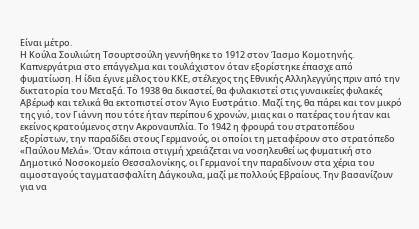Είναι μέτρο.
Η Κούλα Σουλιώτη Τσουρτσούλη γεννήθηκε το 1912 στον Ίασμο Κομοτηνής. Καπνεργάτρια στο επάγγελμα και τουλάχιστον όταν εξορίστηκε έπασχε από φυματίωση. Η ίδια έγινε μέλος του ΚΚΕ, στέλεχος της Εθνικής Αλληλεγγύης πριν από την δικτατορία του Μεταξά. Το 1938 θα δικαστεί, θα φυλακιστεί στις γυναικείες φυλακές Αβέρωφ και τελικά θα εκτοπιστεί στον Άγιο Ευστράτιο. Μαζί της, θα πάρει και τον μικρό της γιό, τον Γιάννη που τότε ήταν περίπου 6 χρονών, μιας και ο πατέρας του ήταν και εκείνος κρατούμενος στην Ακροναυπλία. Το 1942 η φρουρά του στρατοπέδου εξορίστων, την παραδίδει στους Γερμανούς, οι οποίοι τη μεταφέρουν στο στρατόπεδο «Παύλου Μελά». Όταν κάποια στιγμή χρειάζεται να νοσηλευθεί ως φυματική στο Δημοτικό Νοσοκομείο Θεσσαλονίκης, οι Γερμανοί την παραδίνουν στα χέρια του αιμοσταγούς ταγματασφαλίτη Δάγκουλα, μαζί με πολλούς Εβραίους. Την βασανίζουν για να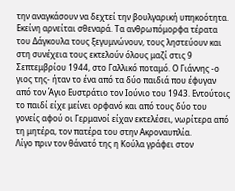την αναγκάσουν να δεχτεί την βουλγαρική υπηκοότητα. Εκείνη αρνείται σθεναρά. Τα ανθρωπόμορφα τέρατα του Δάγκουλα τους ξεγυμνώνουν, τους ληστεύουν και στη συνέχεια τους εκτελούν όλους μαζί στις 9 Σεπτεμβρίου 1944, στο Γαλλικό ποταμό. Ο Γιάννης -ο γιος της- ήταν το ένα από τα δύο παιδιά που έφυγαν από τον Άγιο Ευστράτιο τον Ιούνιο του 1943. Εντούτοις το παιδί είχε μείνει ορφανό και από τους δύο του γονείς αφού οι Γερμανοί είχαν εκτελέσει, νωρίτερα από τη μητέρα, τον πατέρα του στην Ακροναυπλία.
Λίγο πριν τον θάνατό της η Κούλα γράφει στον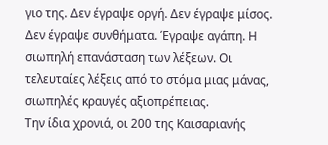γιο της. Δεν έγραψε οργή. Δεν έγραψε μίσος. Δεν έγραψε συνθήματα. Έγραψε αγάπη. Η σιωπηλή επανάσταση των λέξεων. Οι τελευταίες λέξεις από το στόμα μιας μάνας, σιωπηλές κραυγές αξιοπρέπειας.
Την ίδια χρονιά, οι 200 της Καισαριανής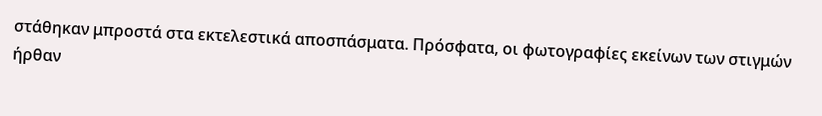στάθηκαν μπροστά στα εκτελεστικά αποσπάσματα. Πρόσφατα, οι φωτογραφίες εκείνων των στιγμών ήρθαν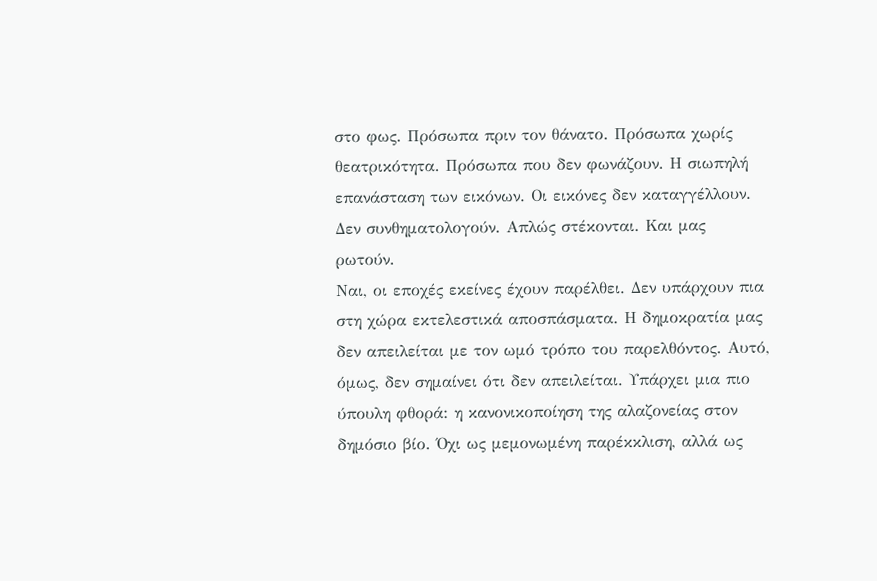στο φως. Πρόσωπα πριν τον θάνατο. Πρόσωπα χωρίς θεατρικότητα. Πρόσωπα που δεν φωνάζουν. Η σιωπηλή επανάσταση των εικόνων. Οι εικόνες δεν καταγγέλλουν. Δεν συνθηματολογούν. Απλώς στέκονται. Και μας ρωτούν.
Ναι, οι εποχές εκείνες έχουν παρέλθει. Δεν υπάρχουν πια στη χώρα εκτελεστικά αποσπάσματα. Η δημοκρατία μας δεν απειλείται με τον ωμό τρόπο του παρελθόντος. Αυτό, όμως, δεν σημαίνει ότι δεν απειλείται. Υπάρχει μια πιο ύπουλη φθορά: η κανονικοποίηση της αλαζονείας στον δημόσιο βίο. Όχι ως μεμονωμένη παρέκκλιση, αλλά ως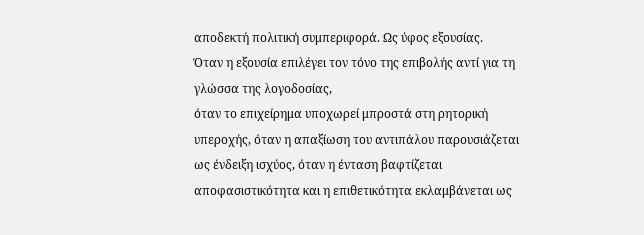αποδεκτή πολιτική συμπεριφορά. Ως ύφος εξουσίας.
Όταν η εξουσία επιλέγει τον τόνο της επιβολής αντί για τη γλώσσα της λογοδοσίας,
όταν το επιχείρημα υποχωρεί μπροστά στη ρητορική υπεροχής, όταν η απαξίωση του αντιπάλου παρουσιάζεται ως ένδειξη ισχύος, όταν η ένταση βαφτίζεται αποφασιστικότητα και η επιθετικότητα εκλαμβάνεται ως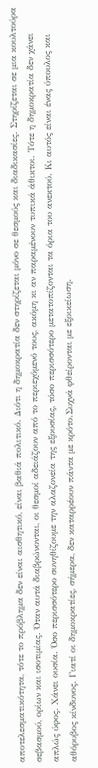αποτελεσματικότητα, τότε το πρόβλημα δεν είναι αισθητικό, είναι βαθιά πολιτικό. Διότι η δημοκρατία δεν στηρίζεται μόνο σε θεσμούς και διαδικασίες. Στηρίζεται σε μια κουλτούρα σεβασμού, ορίων και ισοτιμίας. Όταν αυτά διαβρώνονται, οι θεσμοί αδειάζουν από το περιεχόμενό τους, ακόμη κι αν παραμένουν τυπικά άθικτοι. Τότε η δημοκρατία δεν χάνει απλώς ύφος. Χάνει ουσία. Όσο περισσότερο συνηθίζουμε την αλαζονεία της εξουσίας, τόσο περισσότερο μετατοπίζονται τα όρια του ανεκτού. Κι αυτός είναι ένας ύπουλος και αθόρυβος κίνδυνος. Γιατί οι δημοκρατίες, σήμερα, δεν καταρρέουν πάντα με κρότο.Συχνά φθείρονται με εξοικείωση.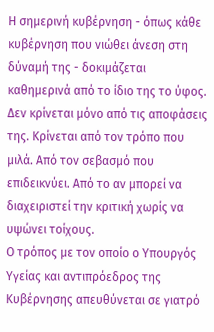Η σημερινή κυβέρνηση - όπως κάθε κυβέρνηση που νιώθει άνεση στη δύναμή της - δοκιμάζεται καθημερινά από το ίδιο της το ύφος. Δεν κρίνεται μόνο από τις αποφάσεις της. Κρίνεται από τον τρόπο που μιλά. Από τον σεβασμό που επιδεικνύει. Από το αν μπορεί να διαχειριστεί την κριτική χωρίς να υψώνει τοίχους.
Ο τρόπος με τον οποίο ο Υπουργός Υγείας και αντιπρόεδρος της Κυβέρνησης απευθύνεται σε γιατρό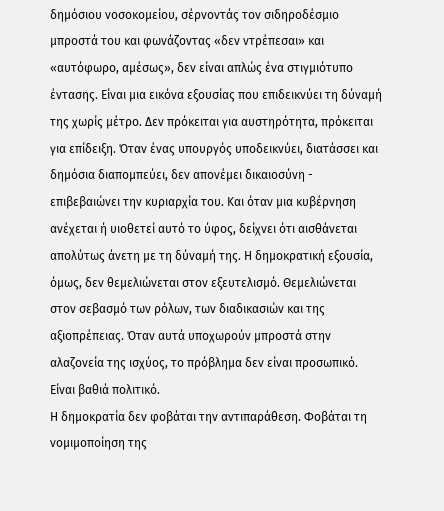δημόσιου νοσοκομείου, σέρνοντάς τον σιδηροδέσμιο μπροστά του και φωνάζοντας «δεν ντρέπεσαι» και «αυτόφωρο, αμέσως», δεν είναι απλώς ένα στιγμιότυπο έντασης. Είναι μια εικόνα εξουσίας που επιδεικνύει τη δύναμή της χωρίς μέτρο. Δεν πρόκειται για αυστηρότητα, πρόκειται για επίδειξη. Όταν ένας υπουργός υποδεικνύει, διατάσσει και δημόσια διαπομπεύει, δεν απονέμει δικαιοσύνη - επιβεβαιώνει την κυριαρχία του. Και όταν μια κυβέρνηση ανέχεται ή υιοθετεί αυτό το ύφος, δείχνει ότι αισθάνεται απολύτως άνετη με τη δύναμή της. Η δημοκρατική εξουσία, όμως, δεν θεμελιώνεται στον εξευτελισμό. Θεμελιώνεται στον σεβασμό των ρόλων, των διαδικασιών και της αξιοπρέπειας. Όταν αυτά υποχωρούν μπροστά στην αλαζονεία της ισχύος, το πρόβλημα δεν είναι προσωπικό. Είναι βαθιά πολιτικό.
Η δημοκρατία δεν φοβάται την αντιπαράθεση. Φοβάται τη νομιμοποίηση της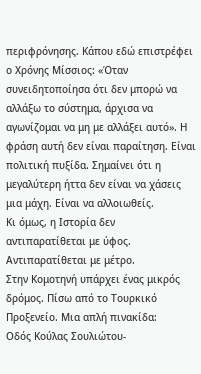περιφρόνησης. Κάπου εδώ επιστρέφει ο Χρόνης Μίσσιος: «Όταν συνειδητοποίησα ότι δεν μπορώ να αλλάξω το σύστημα, άρχισα να αγωνίζομαι να μη με αλλάξει αυτό». Η φράση αυτή δεν είναι παραίτηση. Είναι πολιτική πυξίδα. Σημαίνει ότι η μεγαλύτερη ήττα δεν είναι να χάσεις μια μάχη. Είναι να αλλοιωθείς.
Κι όμως, η Ιστορία δεν αντιπαρατίθεται με ύφος. Αντιπαρατίθεται με μέτρο.
Στην Κομοτηνή υπάρχει ένας μικρός δρόμος. Πίσω από το Τουρκικό Προξενείο. Μια απλή πινακίδα:
Οδός Κούλας Σουλιώτου-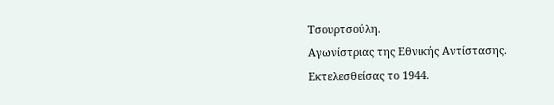Τσουρτσούλη.
Αγωνίστριας της Εθνικής Αντίστασης.
Εκτελεσθείσας το 1944.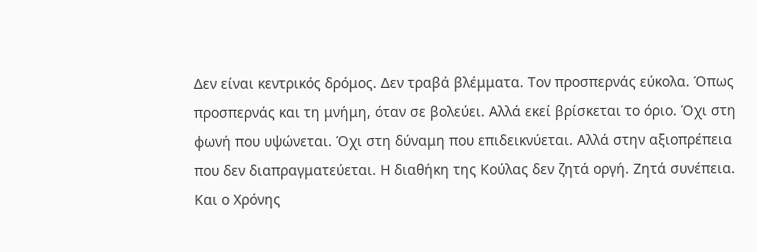Δεν είναι κεντρικός δρόμος. Δεν τραβά βλέμματα. Τον προσπερνάς εύκολα. Όπως προσπερνάς και τη μνήμη, όταν σε βολεύει. Αλλά εκεί βρίσκεται το όριο. Όχι στη φωνή που υψώνεται. Όχι στη δύναμη που επιδεικνύεται. Αλλά στην αξιοπρέπεια που δεν διαπραγματεύεται. Η διαθήκη της Κούλας δεν ζητά οργή. Ζητά συνέπεια.
Και ο Χρόνης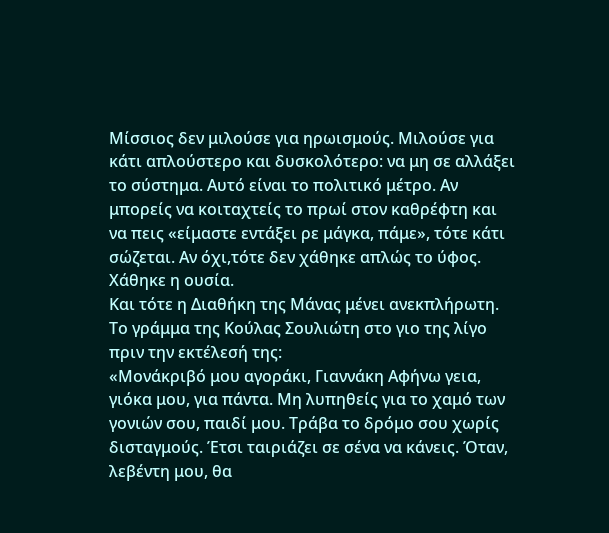Μίσσιος δεν μιλούσε για ηρωισμούς. Μιλούσε για κάτι απλούστερο και δυσκολότερο: να μη σε αλλάξει το σύστημα. Αυτό είναι το πολιτικό μέτρο. Αν μπορείς να κοιταχτείς το πρωί στον καθρέφτη και να πεις «είμαστε εντάξει ρε μάγκα, πάμε», τότε κάτι σώζεται. Αν όχι,τότε δεν χάθηκε απλώς το ύφος. Χάθηκε η ουσία.
Και τότε η Διαθήκη της Μάνας μένει ανεκπλήρωτη.
Το γράμμα της Κούλας Σουλιώτη στο γιο της λίγο πριν την εκτέλεσή της:
«Μονάκριβό μου αγοράκι, Γιαννάκη Αφήνω γεια, γιόκα μου, για πάντα. Μη λυπηθείς για το χαμό των γονιών σου, παιδί μου. Τράβα το δρόμο σου χωρίς δισταγμούς. Έτσι ταιριάζει σε σένα να κάνεις. Όταν, λεβέντη μου, θα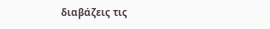διαβάζεις τις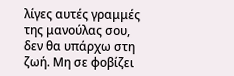λίγες αυτές γραμμές της μανούλας σου, δεν θα υπάρχω στη ζωή. Μη σε φοβίζει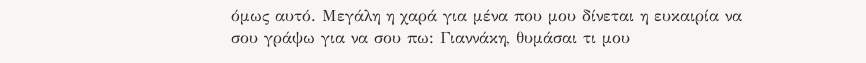όμως αυτό. Μεγάλη η χαρά για μένα που μου δίνεται η ευκαιρία να σου γράψω για να σου πω: Γιαννάκη, θυμάσαι τι μου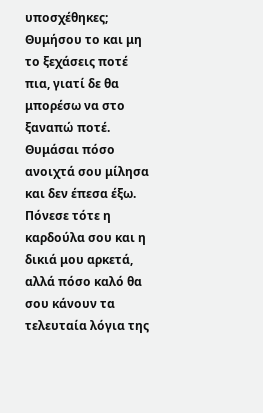υποσχέθηκες; Θυμήσου το και μη το ξεχάσεις ποτέ πια, γιατί δε θα μπορέσω να στο ξαναπώ ποτέ. Θυμάσαι πόσο ανοιχτά σου μίλησα και δεν έπεσα έξω. Πόνεσε τότε η καρδούλα σου και η δικιά μου αρκετά, αλλά πόσο καλό θα σου κάνουν τα τελευταία λόγια της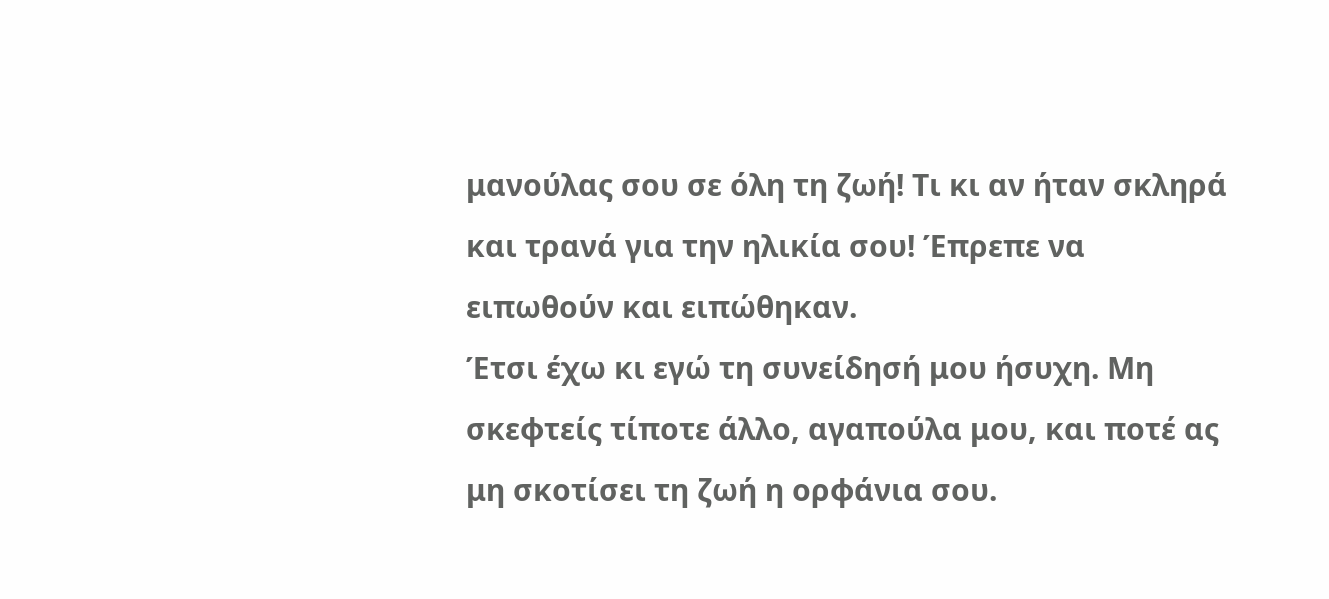μανούλας σου σε όλη τη ζωή! Τι κι αν ήταν σκληρά και τρανά για την ηλικία σου! Έπρεπε να ειπωθούν και ειπώθηκαν.
Έτσι έχω κι εγώ τη συνείδησή μου ήσυχη. Μη σκεφτείς τίποτε άλλο, αγαπούλα μου, και ποτέ ας μη σκοτίσει τη ζωή η ορφάνια σου.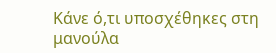Κάνε ό,τι υποσχέθηκες στη μανούλα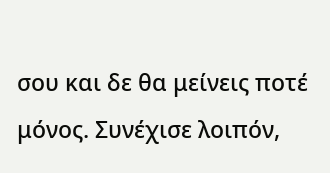σου και δε θα μείνεις ποτέ μόνος. Συνέχισε λοιπόν,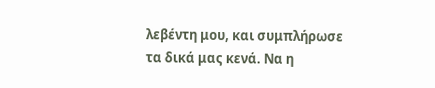λεβέντη μου, και συμπλήρωσε τα δικά μας κενά. Να η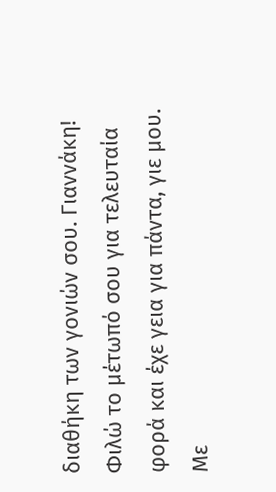διαθήκη των γονιών σου. Γιαννάκη! Φιλώ το μέτωπό σου για τελευταία φορά και έχε γεια για πάντα, γιε μου. Με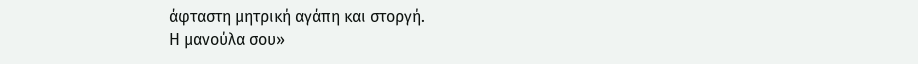άφταστη μητρική αγάπη και στοργή.
Η μανούλα σου»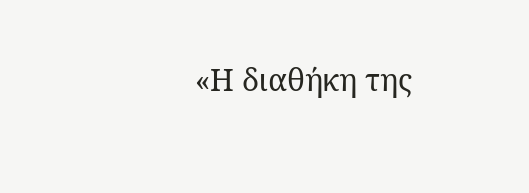«Η διαθήκη της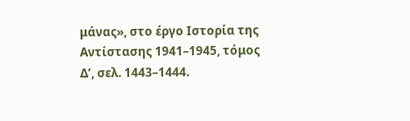μάνας», στο έργο Ιστορία της Αντίστασης 1941–1945, τόμος Δ’, σελ. 1443–1444.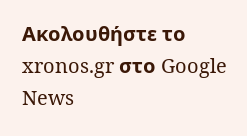Ακολουθήστε το xronos.gr στο Google News